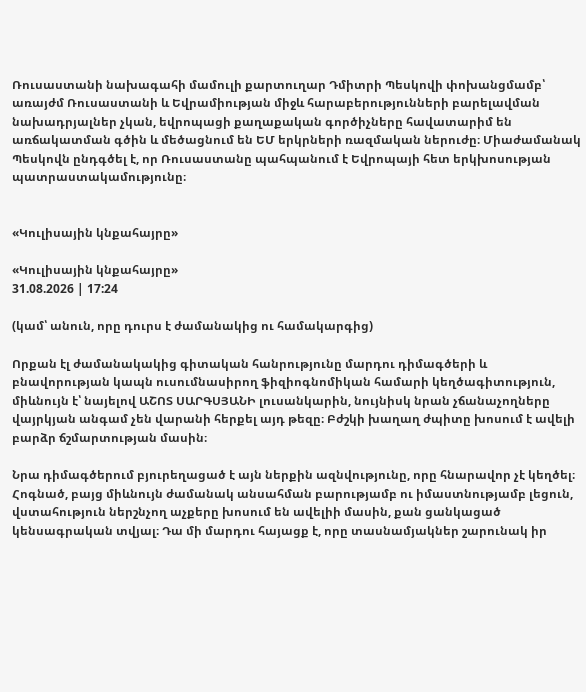Ռուսաստանի նախագահի մամուլի քարտուղար Դմիտրի Պեսկովի փոխանցմամբ՝ առայժմ Ռուսաստանի և Եվրամիության միջև հարաբերությունների բարելավման նախադրյալներ չկան, եվրոպացի քաղաքական գործիչները հավատարիմ են առճակատման գծին և մեծացնում են ԵՄ երկրների ռազմական ներուժը։ Միաժամանակ Պեսկովն ընդգծել է, որ Ռուսաստանը պահպանում է Եվրոպայի հետ երկխոսության պատրաստակամությունը։


«Կուլիսային կնքահայրը»

«Կուլիսային կնքահայրը»
31.08.2026 | 17:24

(կամ՝ անուն, որը դուրս է ժամանակից ու համակարգից)

Որքան էլ ժամանակակից գիտական հանրությունը մարդու դիմագծերի և բնավորության կապն ուսումնասիրող ֆիզիոգնոմիկան համարի կեղծագիտություն, միևնույն է՝ նայելով ԱՇՈՏ ՍԱՐԳՍՅԱՆԻ լուսանկարին, նույնիսկ նրան չճանաչողները վայրկյան անգամ չեն վարանի հերքել այդ թեզը։ Բժշկի խաղաղ ժպիտը խոսում է ավելի բարձր ճշմարտության մասին։

Նրա դիմագծերում բյուրեղացած է այն ներքին ազնվությունը, որը հնարավոր չէ կեղծել։ Հոգնած, բայց միևնույն ժամանակ անսահման բարությամբ ու իմաստնությամբ լեցուն, վստահություն ներշնչող աչքերը խոսում են ավելիի մասին, քան ցանկացած կենսագրական տվյալ։ Դա մի մարդու հայացք է, որը տասնամյակներ շարունակ իր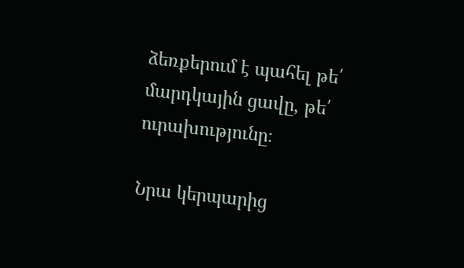ձեռքերում է պահել թե՛ մարդկային ցավը, թե՛ ուրախությունը։

Նրա կերպարից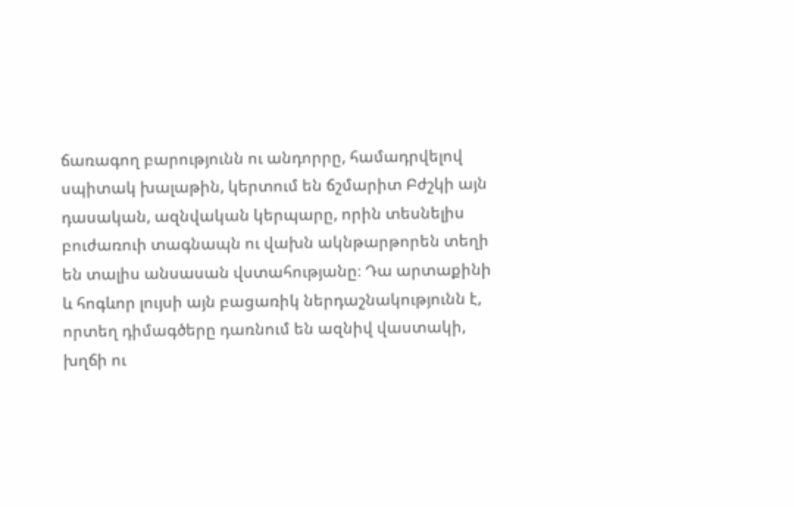ճառագող բարությունն ու անդորրը, համադրվելով սպիտակ խալաթին, կերտում են ճշմարիտ Բժշկի այն դասական, ազնվական կերպարը, որին տեսնելիս բուժառուի տագնապն ու վախն ակնթարթորեն տեղի են տալիս անսասան վստահությանը։ Դա արտաքինի և հոգևոր լույսի այն բացառիկ ներդաշնակությունն է, որտեղ դիմագծերը դառնում են ազնիվ վաստակի, խղճի ու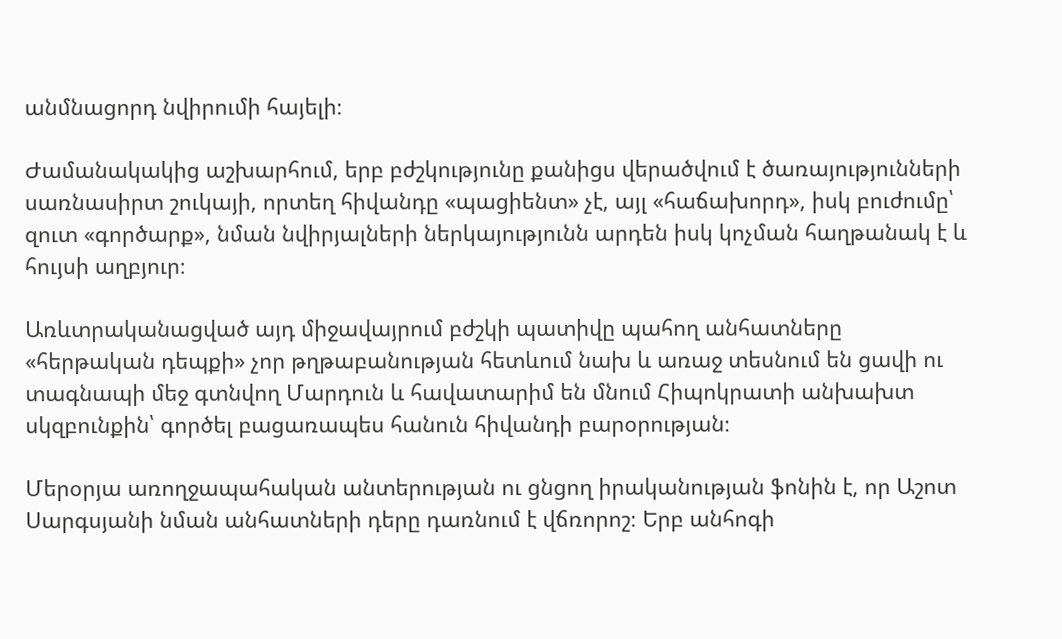անմնացորդ նվիրումի հայելի։

Ժամանակակից աշխարհում, երբ բժշկությունը քանիցս վերածվում է ծառայությունների սառնասիրտ շուկայի, որտեղ հիվանդը «պացիենտ» չէ, այլ «հաճախորդ», իսկ բուժումը՝ զուտ «գործարք», նման նվիրյալների ներկայությունն արդեն իսկ կոչման հաղթանակ է և հույսի աղբյուր։

Առևտրականացված այդ միջավայրում բժշկի պատիվը պահող անհատները «հերթական դեպքի» չոր թղթաբանության հետևում նախ և առաջ տեսնում են ցավի ու տագնապի մեջ գտնվող Մարդուն և հավատարիմ են մնում Հիպոկրատի անխախտ սկզբունքին՝ գործել բացառապես հանուն հիվանդի բարօրության։

Մերօրյա առողջապահական անտերության ու ցնցող իրականության ֆոնին է, որ Աշոտ Սարգսյանի նման անհատների դերը դառնում է վճռորոշ։ Երբ անհոգի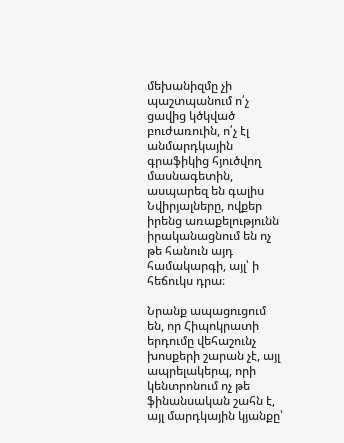մեխանիզմը չի պաշտպանում ո՛չ ցավից կծկված բուժառուին, ո՛չ էլ անմարդկային գրաֆիկից հյուծվող մասնագետին, ասպարեզ են գալիս Նվիրյալները, ովքեր իրենց առաքելությունն իրականացնում են ոչ թե հանուն այդ համակարգի, այլ՝ ի հեճուկս դրա։

Նրանք ապացուցում են, որ Հիպոկրատի երդումը վեհաշունչ խոսքերի շարան չէ, այլ ապրելակերպ, որի կենտրոնում ոչ թե ֆինանսական շահն է, այլ մարդկային կյանքը՝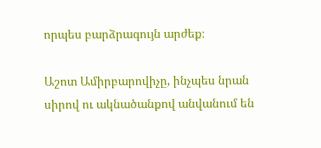որպես բարձրագույն արժեք։

Աշոտ Ամիրբարովիչը, ինչպես նրան սիրով ու ակնածանքով անվանում են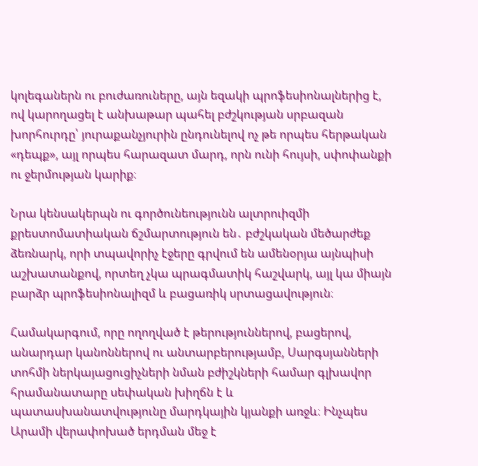կոլեգաներն ու բուժառուները, այն եզակի պրոֆեսիոնալներից է, ով կարողացել է անխաթար պահել բժշկության սրբազան խորհուրդը՝ յուրաքանչյուրին ընդունելով ոչ թե որպես հերթական «դեպք», այլ որպես հարազատ մարդ, որն ունի հույսի, սփոփանքի ու ջերմության կարիք։

Նրա կենսակերպն ու գործունեությունն ալտրուիզմի քրեստոմատիական ճշմարտություն են․ բժշկական մեծարժեք ձեռնարկ, որի տպավորիչ էջերը գրվում են ամենօրյա այնպիսի աշխատանքով, որտեղ չկա պրագմատիկ հաշվարկ, այլ կա միայն բարձր պրոֆեսիոնալիզմ և բացառիկ սրտացավություն։

Համակարգում, որը ողողված է թերություններով, բացերով, անարդար կանոններով ու անտարբերությամբ, Սարգսյանների տոհմի ներկայացուցիչների նման բժիշկների համար գլխավոր հրամանատարը սեփական խիղճն է և պատասխանատվությունը մարդկային կյանքի առջև։ Ինչպես Արամի վերափոխած երդման մեջ է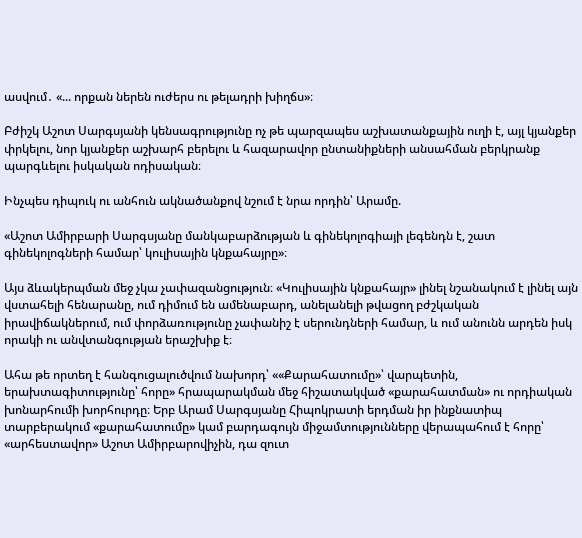ասվում․ «... որքան ներեն ուժերս ու թելադրի խիղճս»։

Բժիշկ Աշոտ Սարգսյանի կենսագրությունը ոչ թե պարզապես աշխատանքային ուղի է, այլ կյանքեր փրկելու, նոր կյանքեր աշխարհ բերելու և հազարավոր ընտանիքների անսահման բերկրանք պարգևելու իսկական ոդիսական։

Ինչպես դիպուկ ու անհուն ակնածանքով նշում է նրա որդին՝ Արամը.

«Աշոտ Ամիրբարի Սարգսյանը մանկաբարձության և գինեկոլոգիայի լեգենդն է, շատ գինեկոլոգների համար՝ կուլիսային կնքահայրը»։

Այս ձևակերպման մեջ չկա չափազանցություն։ «Կուլիսային կնքահայր» լինել նշանակում է լինել այն վստահելի հենարանը, ում դիմում են ամենաբարդ, անելանելի թվացող բժշկական իրավիճակներում, ում փորձառությունը չափանիշ է սերունդների համար, և ում անունն արդեն իսկ որակի ու անվտանգության երաշխիք է։

Ահա թե որտեղ է հանգուցալուծվում նախորդ՝ ««Քարահատումը»՝ վարպետին, երախտագիտությունը՝ հորը» հրապարակման մեջ հիշատակված «քարահատման» ու որդիական խոնարհումի խորհուրդը։ Երբ Արամ Սարգսյանը Հիպոկրատի երդման իր ինքնատիպ տարբերակում «քարահատումը» կամ բարդագույն միջամտությունները վերապահում է հորը՝ «արհեստավոր» Աշոտ Ամիրբարովիչին, դա զուտ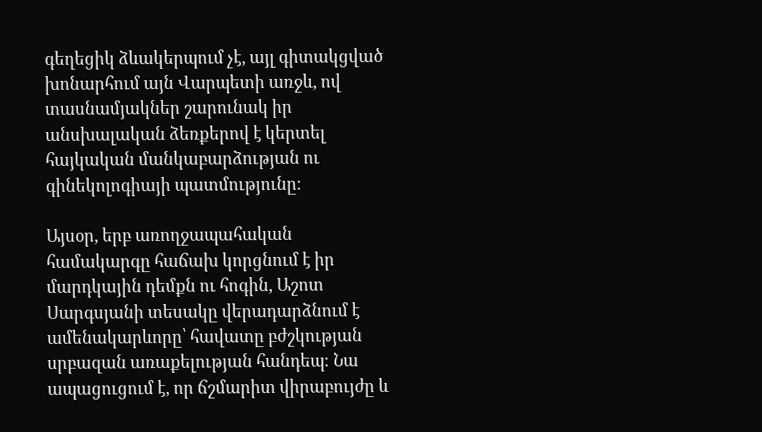գեղեցիկ ձևակերպում չէ, այլ գիտակցված խոնարհում այն Վարպետի առջև, ով տասնամյակներ շարունակ իր անսխալական ձեռքերով է կերտել հայկական մանկաբարձության ու գինեկոլոգիայի պատմությունը։

Այսօր, երբ առողջապահական համակարգը հաճախ կորցնում է իր մարդկային դեմքն ու հոգին, Աշոտ Սարգսյանի տեսակը վերադարձնում է ամենակարևորը՝ հավատը բժշկության սրբազան առաքելության հանդեպ։ Նա ապացուցում է, որ ճշմարիտ վիրաբույժը և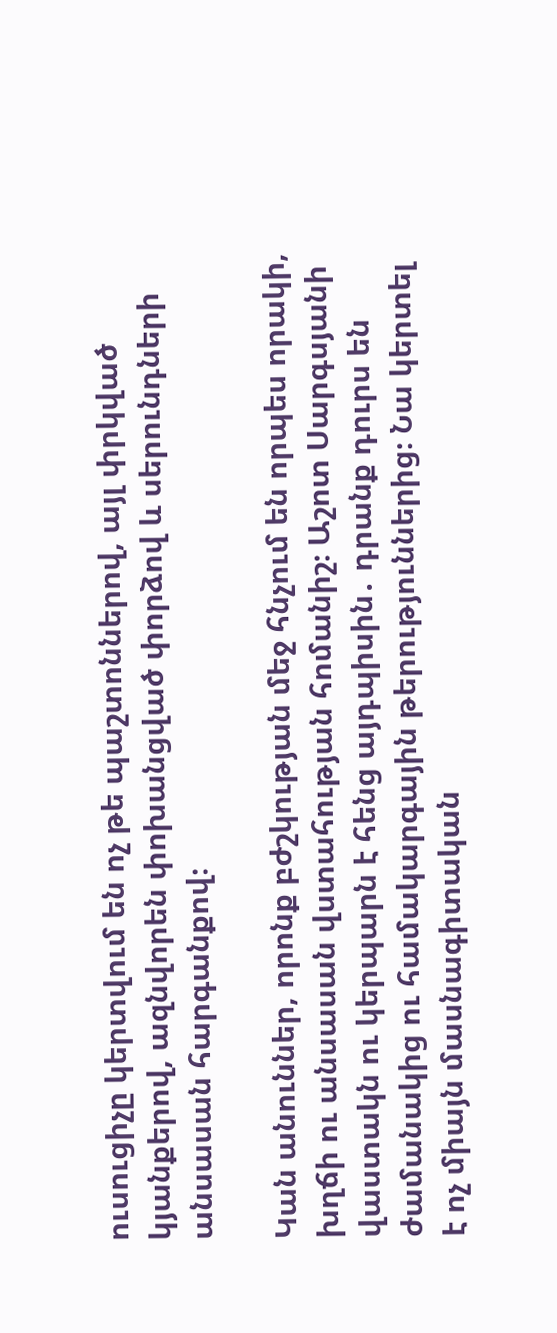ուսուցիչը կերտվում են ոչ թե պաշտոններով, այլ փրկված կյանքերով, ազնվորեն փոխանցված փորձով և սերունդների անսասան հարգանքով։

Կան անուններ, որոնք բժշկության մեջ հնչում են որպես որակի, խղճի ու անսասան վստահության հոմանիշ։ Աշոտ Սարգսյանի վաստակն ու կերպարն է հենց այդպիսին․ դրանք դուրս են ժամանակից ու համակարգային թերություններից։ Նա կերտել է ոչ միայն մասնագիտական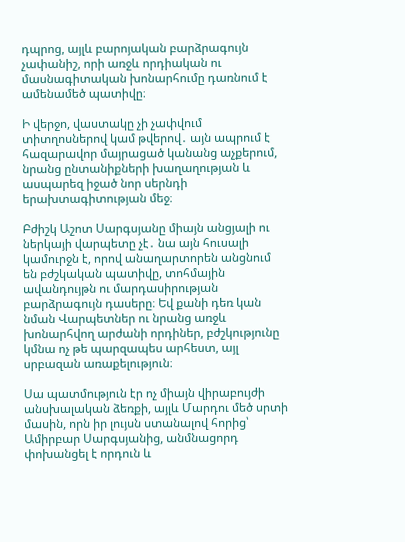դպրոց, այլև բարոյական բարձրագույն չափանիշ, որի առջև որդիական ու մասնագիտական խոնարհումը դառնում է ամենամեծ պատիվը։

Ի վերջո, վաստակը չի չափվում տիտղոսներով կամ թվերով․ այն ապրում է հազարավոր մայրացած կանանց աչքերում, նրանց ընտանիքների խաղաղության և ասպարեզ իջած նոր սերնդի երախտագիտության մեջ։

Բժիշկ Աշոտ Սարգսյանը միայն անցյալի ու ներկայի վարպետը չէ․ նա այն հուսալի կամուրջն է, որով անաղարտորեն անցնում են բժշկական պատիվը, տոհմային ավանդույթն ու մարդասիրության բարձրագույն դասերը։ Եվ քանի դեռ կան նման Վարպետներ ու նրանց առջև խոնարհվող արժանի որդիներ, բժշկությունը կմնա ոչ թե պարզապես արհեստ, այլ սրբազան առաքելություն։

Սա պատմություն էր ոչ միայն վիրաբույժի անսխալական ձեռքի, այլև Մարդու մեծ սրտի մասին, որն իր լույսն ստանալով հորից՝ Ամիրբար Սարգսյանից, անմնացորդ փոխանցել է որդուն և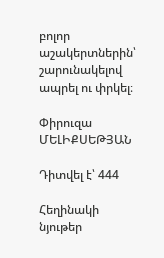բոլոր աշակերտներին՝ շարունակելով ապրել ու փրկել։

Փիրուզա ՄԵԼԻՔՍԵԹՅԱՆ

Դիտվել է՝ 444

Հեղինակի նյութեր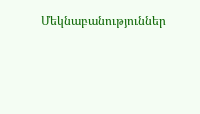Մեկնաբանություններ